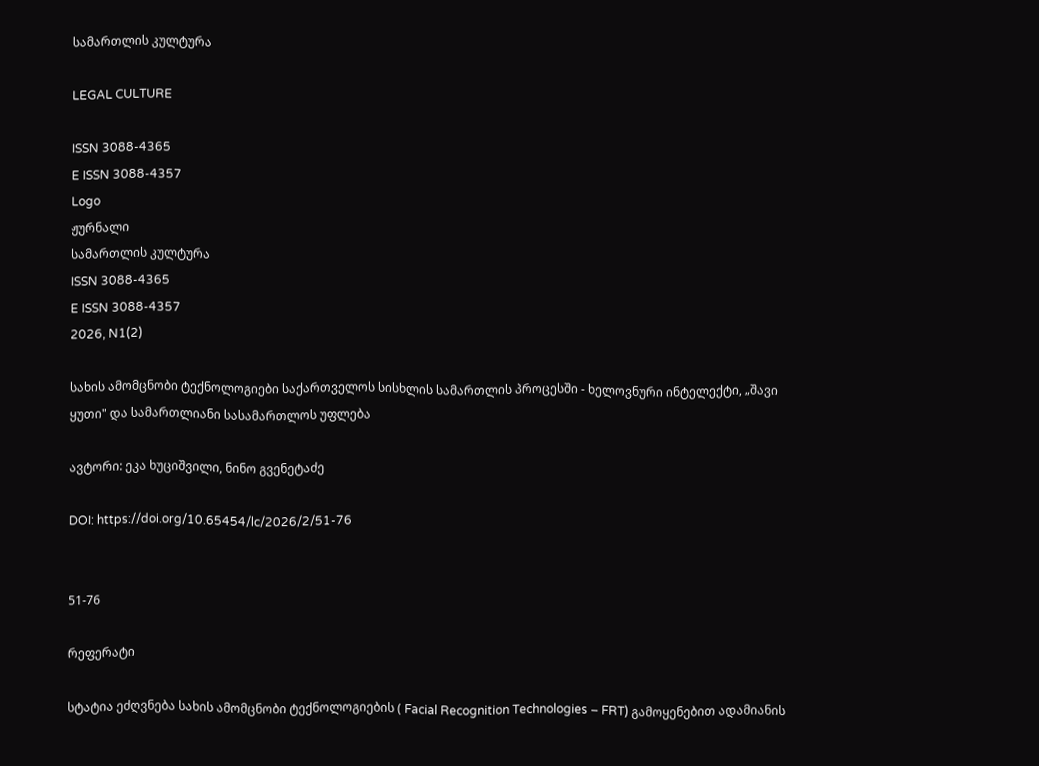სამართლის კულტურა

LEGAL CULTURE

ISSN 3088-4365
E ISSN 3088-4357
Logo
ჟურნალი
სამართლის კულტურა
ISSN 3088-4365
E ISSN 3088-4357
2026, N1(2)

სახის ამომცნობი ტექნოლოგიები საქართველოს სისხლის სამართლის პროცესში - ხელოვნური ინტელექტი, „შავი ყუთი" და სამართლიანი სასამართლოს უფლება

ავტორი: ეკა ხუციშვილი, ნინო გვენეტაძე

DOI: https://doi.org/10.65454/lc/2026/2/51-76


51-76

რეფერატი

სტატია ეძღვნება სახის ამომცნობი ტექნოლოგიების ( Facial Recognition Technologies – FRT) გამოყენებით ადამიანის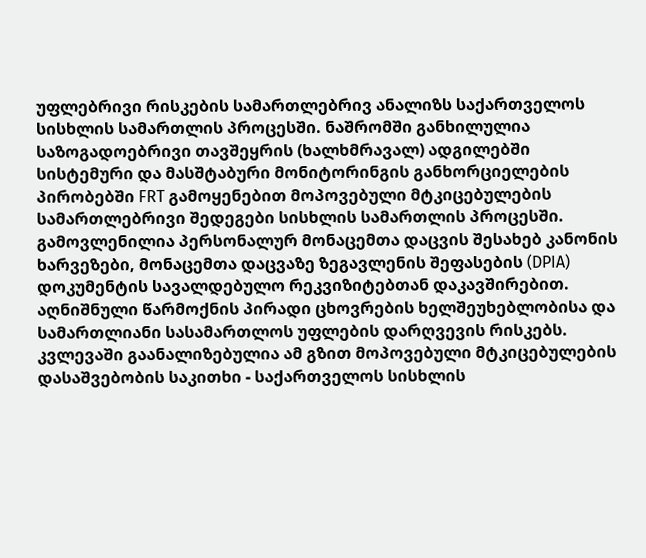უფლებრივი რისკების სამართლებრივ ანალიზს საქართველოს სისხლის სამართლის პროცესში. ნაშრომში განხილულია საზოგადოებრივი თავშეყრის (ხალხმრავალ) ადგილებში სისტემური და მასშტაბური მონიტორინგის განხორციელების პირობებში FRT გამოყენებით მოპოვებული მტკიცებულების სამართლებრივი შედეგები სისხლის სამართლის პროცესში. გამოვლენილია პერსონალურ მონაცემთა დაცვის შესახებ კანონის ხარვეზები, მონაცემთა დაცვაზე ზეგავლენის შეფასების (DPIA) დოკუმენტის სავალდებულო რეკვიზიტებთან დაკავშირებით. აღნიშნული წარმოქნის პირადი ცხოვრების ხელშეუხებლობისა და სამართლიანი სასამართლოს უფლების დარღვევის რისკებს. კვლევაში გაანალიზებულია ამ გზით მოპოვებული მტკიცებულების დასაშვებობის საკითხი - საქართველოს სისხლის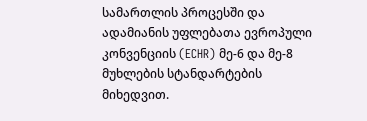სამართლის პროცესში და ადამიანის უფლებათა ევროპული კონვენციის (ECHR) მე-6 და მე-8 მუხლების სტანდარტების მიხედვით.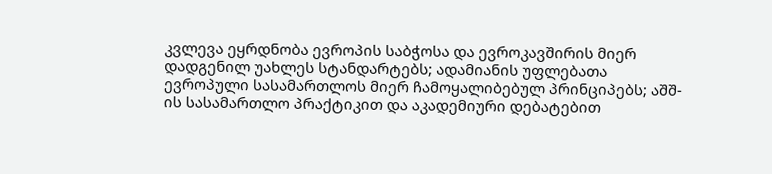კვლევა ეყრდნობა ევროპის საბჭოსა და ევროკავშირის მიერ დადგენილ უახლეს სტანდარტებს; ადამიანის უფლებათა ევროპული სასამართლოს მიერ ჩამოყალიბებულ პრინციპებს; აშშ-ის სასამართლო პრაქტიკით და აკადემიური დებატებით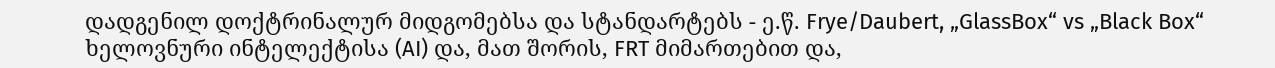დადგენილ დოქტრინალურ მიდგომებსა და სტანდარტებს - ე.წ. Frye/Daubert, „GlassBox“ vs „Black Box“ ხელოვნური ინტელექტისა (AI) და, მათ შორის, FRT მიმართებით და,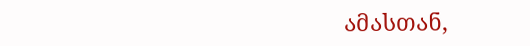ამასთან,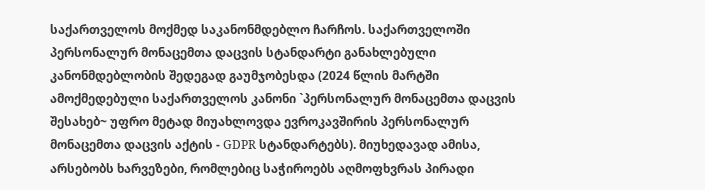საქართველოს მოქმედ საკანონმდებლო ჩარჩოს. საქართველოში პერსონალურ მონაცემთა დაცვის სტანდარტი განახლებული კანონმდებლობის შედეგად გაუმჯობესდა (2024 წლის მარტში ამოქმედებული საქართველოს კანონი `პერსონალურ მონაცემთა დაცვის შესახებ~ უფრო მეტად მიუახლოვდა ევროკავშირის პერსონალურ მონაცემთა დაცვის აქტის - GDPR სტანდარტებს). მიუხედავად ამისა, არსებობს ხარვეზები, რომლებიც საჭიროებს აღმოფხვრას პირადი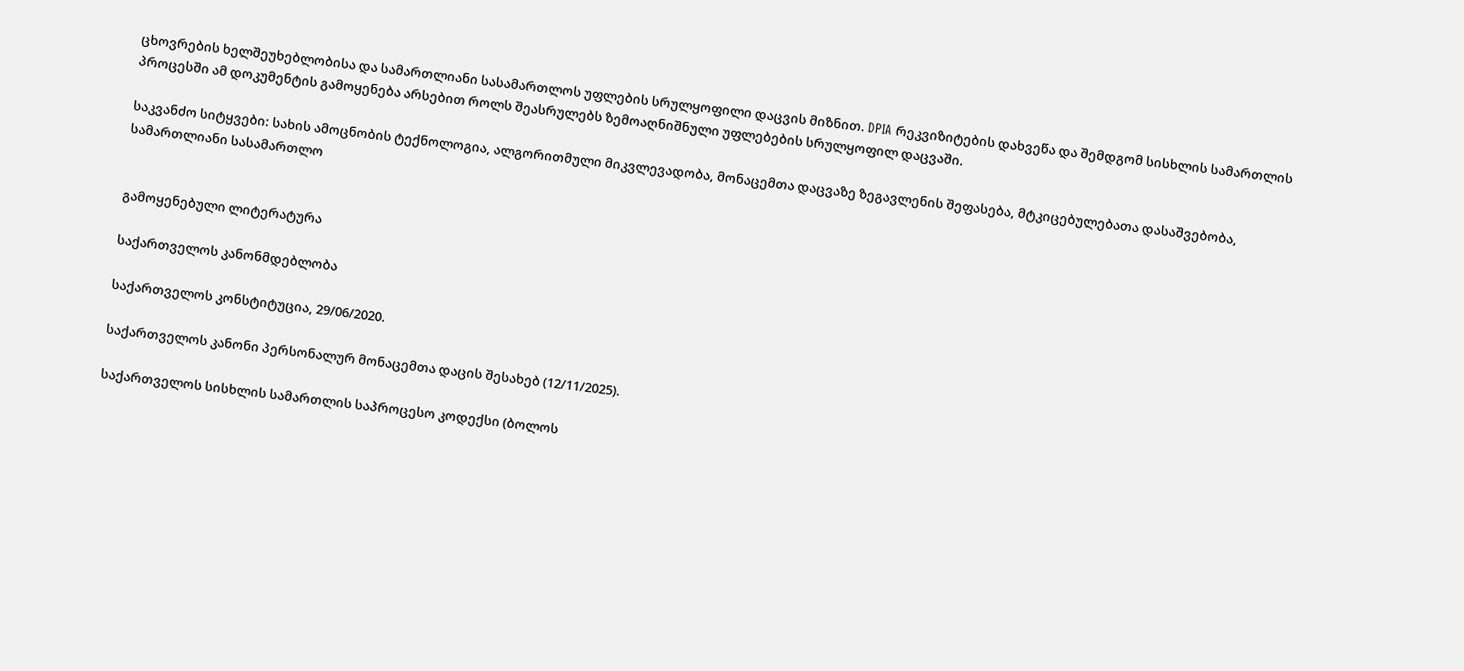ცხოვრების ხელშეუხებლობისა და სამართლიანი სასამართლოს უფლების სრულყოფილი დაცვის მიზნით. DPIA რეკვიზიტების დახვეწა და შემდგომ სისხლის სამართლის პროცესში ამ დოკუმენტის გამოყენება არსებით როლს შეასრულებს ზემოაღნიშნული უფლებების სრულყოფილ დაცვაში.

საკვანძო სიტყვები: სახის ამოცნობის ტექნოლოგია, ალგორითმული მიკვლევადობა, მონაცემთა დაცვაზე ზეგავლენის შეფასება, მტკიცებულებათა დასაშვებობა, სამართლიანი სასამართლო


გამოყენებული ლიტერატურა

საქართველოს კანონმდებლობა

საქართველოს კონსტიტუცია, 29/06/2020.

საქართველოს კანონი პერსონალურ მონაცემთა დაცის შესახებ (12/11/2025).

საქართველოს სისხლის სამართლის საპროცესო კოდექსი (ბოლოს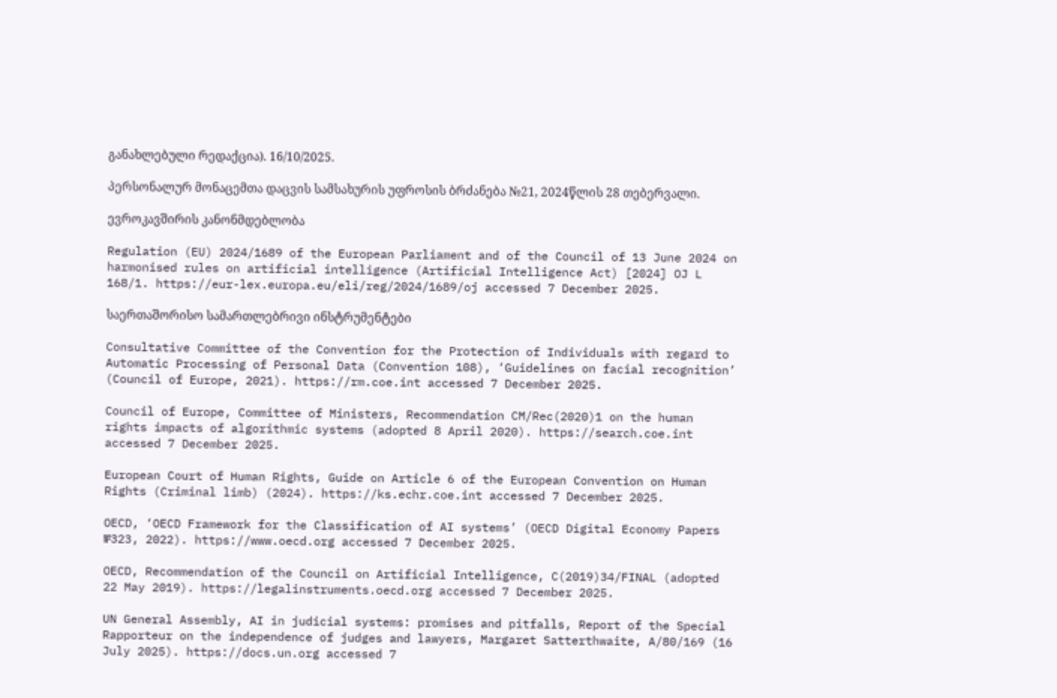განახლებული რედაქცია). 16/10/2025.

პერსონალურ მონაცემთა დაცვის სამსახურის უფროსის ბრძანება №21, 2024წლის 28 თებერვალი.

ევროკავშირის კანონმდებლობა

Regulation (EU) 2024/1689 of the European Parliament and of the Council of 13 June 2024 on harmonised rules on artificial intelligence (Artificial Intelligence Act) [2024] OJ L 168/1. https://eur-lex.europa.eu/eli/reg/2024/1689/oj accessed 7 December 2025.

საერთაშორისო სამართლებრივი ინსტრუმენტები

Consultative Committee of the Convention for the Protection of Individuals with regard to Automatic Processing of Personal Data (Convention 108), ‘Guidelines on facial recognition’ (Council of Europe, 2021). https://rm.coe.int accessed 7 December 2025.

Council of Europe, Committee of Ministers, Recommendation CM/Rec(2020)1 on the human rights impacts of algorithmic systems (adopted 8 April 2020). https://search.coe.int accessed 7 December 2025.

European Court of Human Rights, Guide on Article 6 of the European Convention on Human Rights (Criminal limb) (2024). https://ks.echr.coe.int accessed 7 December 2025.

OECD, ‘OECD Framework for the Classification of AI systems’ (OECD Digital Economy Papers №323, 2022). https://www.oecd.org accessed 7 December 2025.

OECD, Recommendation of the Council on Artificial Intelligence, C(2019)34/FINAL (adopted 22 May 2019). https://legalinstruments.oecd.org accessed 7 December 2025.

UN General Assembly, AI in judicial systems: promises and pitfalls, Report of the Special Rapporteur on the independence of judges and lawyers, Margaret Satterthwaite, A/80/169 (16 July 2025). https://docs.un.org accessed 7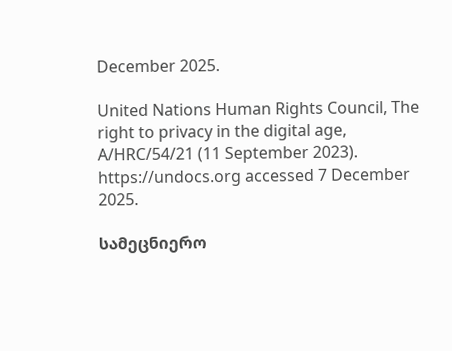December 2025.

United Nations Human Rights Council, The right to privacy in the digital age, A/HRC/54/21 (11 September 2023). https://undocs.org accessed 7 December 2025.

სამეცნიერო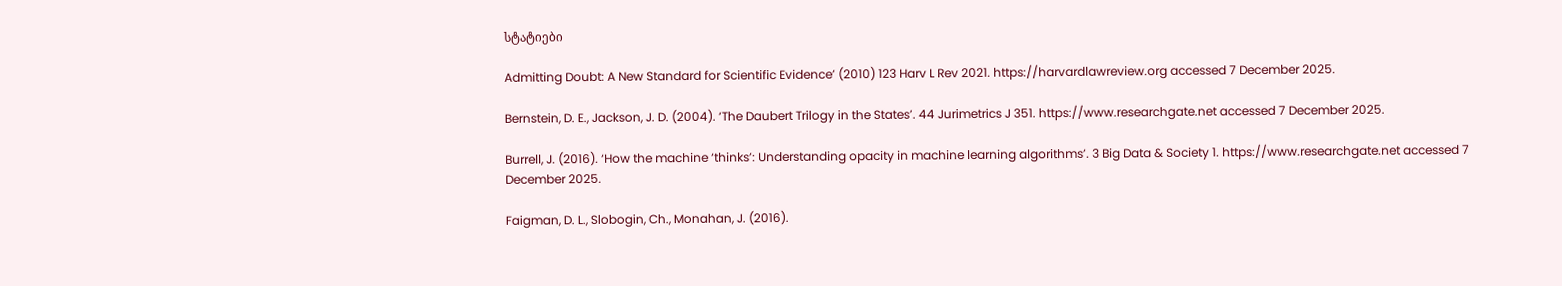სტატიები

Admitting Doubt: A New Standard for Scientific Evidence’ (2010) 123 Harv L Rev 2021. https://harvardlawreview.org accessed 7 December 2025.

Bernstein, D. E., Jackson, J. D. (2004). ‘The Daubert Trilogy in the States’. 44 Jurimetrics J 351. https://www.researchgate.net accessed 7 December 2025.

Burrell, J. (2016). ‘How the machine ‘thinks’: Understanding opacity in machine learning algorithms’. 3 Big Data & Society 1. https://www.researchgate.net accessed 7 December 2025.

Faigman, D. L., Slobogin, Ch., Monahan, J. (2016).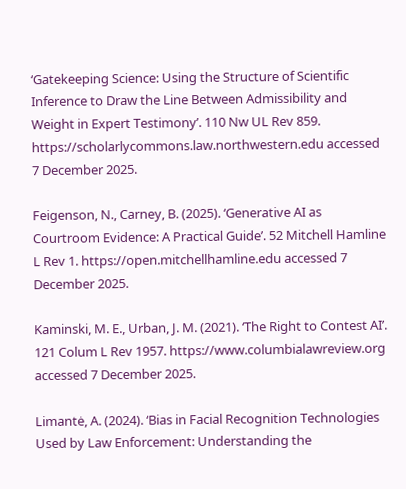‘Gatekeeping Science: Using the Structure of Scientific Inference to Draw the Line Between Admissibility and Weight in Expert Testimony’. 110 Nw UL Rev 859. https://scholarlycommons.law.northwestern.edu accessed 7 December 2025.

Feigenson, N., Carney, B. (2025). ‘Generative AI as Courtroom Evidence: A Practical Guide’. 52 Mitchell Hamline L Rev 1. https://open.mitchellhamline.edu accessed 7 December 2025.

Kaminski, M. E., Urban, J. M. (2021). ‘The Right to Contest AI’. 121 Colum L Rev 1957. https://www.columbialawreview.org accessed 7 December 2025.

Limantė, A. (2024). ‘Bias in Facial Recognition Technologies Used by Law Enforcement: Understanding the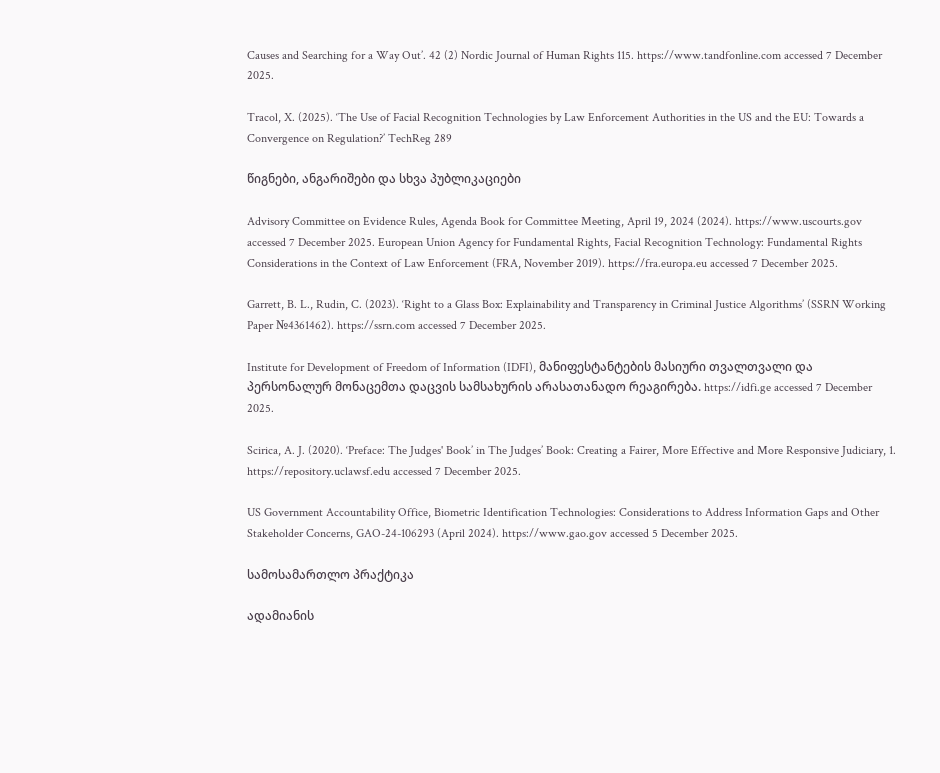Causes and Searching for a Way Out’. 42 (2) Nordic Journal of Human Rights 115. https://www.tandfonline.com accessed 7 December 2025.

Tracol, X. (2025). ‘The Use of Facial Recognition Technologies by Law Enforcement Authorities in the US and the EU: Towards a Convergence on Regulation?’ TechReg 289

წიგნები, ანგარიშები და სხვა პუბლიკაციები

Advisory Committee on Evidence Rules, Agenda Book for Committee Meeting, April 19, 2024 (2024). https://www.uscourts.gov accessed 7 December 2025. European Union Agency for Fundamental Rights, Facial Recognition Technology: Fundamental Rights Considerations in the Context of Law Enforcement (FRA, November 2019). https://fra.europa.eu accessed 7 December 2025.

Garrett, B. L., Rudin, C. (2023). ‘Right to a Glass Box: Explainability and Transparency in Criminal Justice Algorithms’ (SSRN Working Paper №4361462). https://ssrn.com accessed 7 December 2025.

Institute for Development of Freedom of Information (IDFI), მანიფესტანტების მასიური თვალთვალი და პერსონალურ მონაცემთა დაცვის სამსახურის არასათანადო რეაგირება. https://idfi.ge accessed 7 December 2025.

Scirica, A. J. (2020). ‘Preface: The Judges' Book’ in The Judges’ Book: Creating a Fairer, More Effective and More Responsive Judiciary, 1. https://repository.uclawsf.edu accessed 7 December 2025.

US Government Accountability Office, Biometric Identification Technologies: Considerations to Address Information Gaps and Other Stakeholder Concerns, GAO-24-106293 (April 2024). https://www.gao.gov accessed 5 December 2025.

სამოსამართლო პრაქტიკა

ადამიანის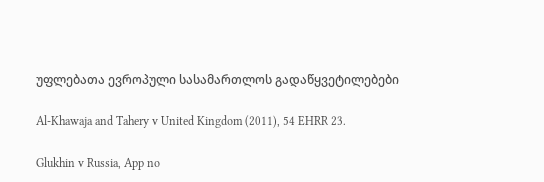უფლებათა ევროპული სასამართლოს გადაწყვეტილებები

Al-Khawaja and Tahery v United Kingdom (2011), 54 EHRR 23.

Glukhin v Russia, App no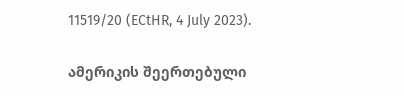11519/20 (ECtHR, 4 July 2023).

ამერიკის შეერთებული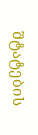შტატების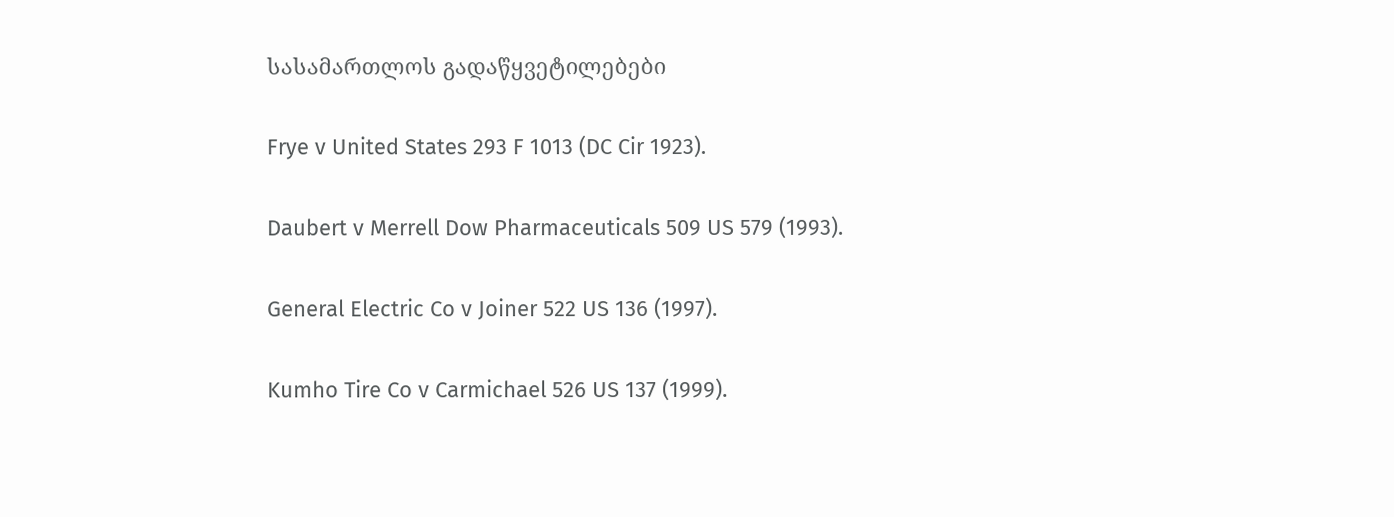სასამართლოს გადაწყვეტილებები

Frye v United States 293 F 1013 (DC Cir 1923).

Daubert v Merrell Dow Pharmaceuticals 509 US 579 (1993).

General Electric Co v Joiner 522 US 136 (1997).

Kumho Tire Co v Carmichael 526 US 137 (1999).